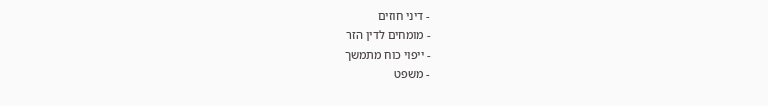- דיני חוזים
- מומחים לדין הזר
- ייפוי כוח מתמשך
- משפט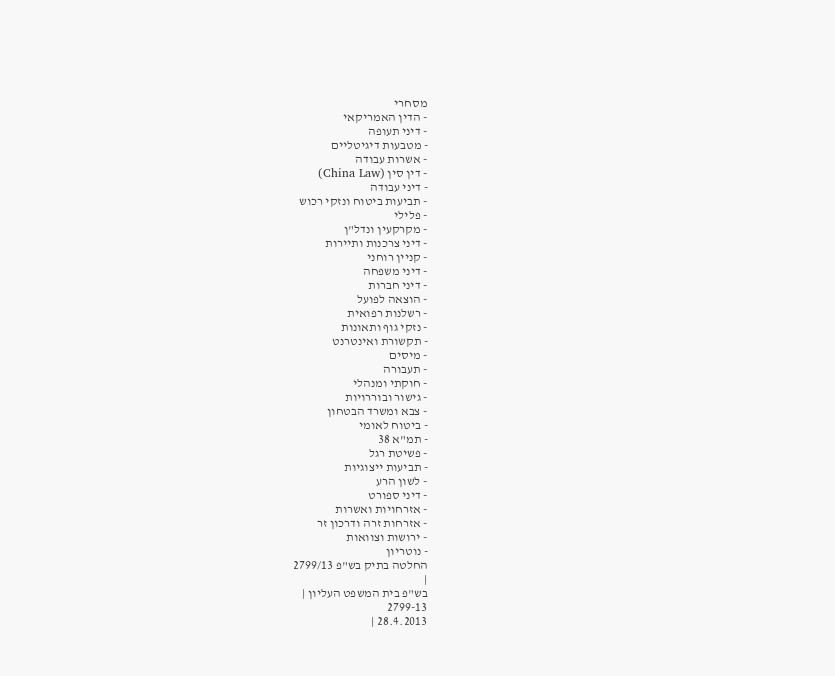מסחרי
- הדין האמריקאי
- דיני תעופה
- מטבעות דיגיטליים
- אשרות עבודה
- דין סין (China Law)
- דיני עבודה
- תביעות ביטוח ונזקי רכוש
- פלילי
- מקרקעין ונדל"ן
- דיני צרכנות ותיירות
- קניין רוחני
- דיני משפחה
- דיני חברות
- הוצאה לפועל
- רשלנות רפואית
- נזקי גוף ותאונות
- תקשורת ואינטרנט
- מיסים
- תעבורה
- חוקתי ומנהלי
- גישור ובוררויות
- צבא ומשרד הבטחון
- ביטוח לאומי
- תמ"א 38
- פשיטת רגל
- תביעות ייצוגיות
- לשון הרע
- דיני ספורט
- אזרחויות ואשרות
- אזרחות זרה ודרכון זר
- ירושות וצוואות
- נוטריון
החלטה בתיק בש"פ 2799/13
|
בש"פ בית המשפט העליון |
2799-13
28.4.2013 |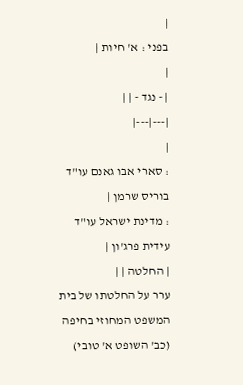|
בפני : א' חיות |
|
| - נגד - | |
|---|---|
|
: סארי אבו גאנם עו"ד בוריס שרמן |
: מדינת ישראל עו"ד עידית פרג'ון |
| החלטה | |
ערר על החלטתו של בית המשפט המחוזי בחיפה (כב' השופט א' טובי)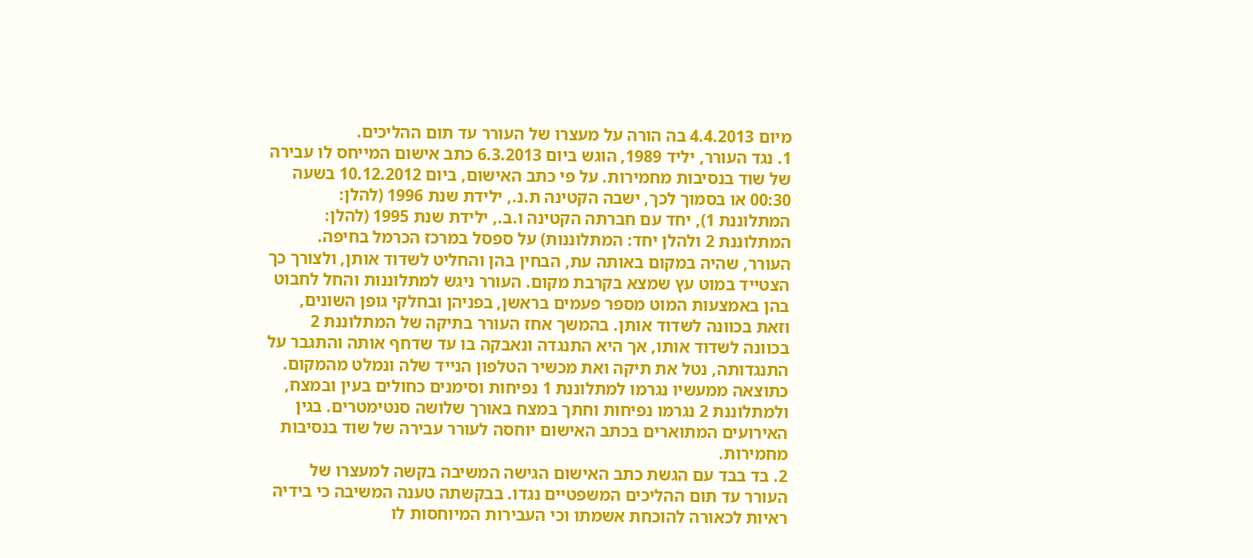מיום 4.4.2013 בה הורה על מעצרו של העורר עד תום ההליכים.
1. נגד העורר, יליד 1989, הוגש ביום 6.3.2013 כתב אישום המייחס לו עבירה של שוד בנסיבות מחמירות. על פי כתב האישום, ביום 10.12.2012 בשעה 00:30 או בסמוך לכך, ישבה הקטינה ת.נ., ילידת שנת 1996 (להלן: המתלוננת 1), יחד עם חברתה הקטינה ו.ב., ילידת שנת 1995 (להלן: המתלוננת 2 ולהלן יחד: המתלוננות) על ספסל במרכז הכרמל בחיפה. העורר, שהיה במקום באותה עת, הבחין בהן והחליט לשדוד אותן, ולצורך כך הצטייד במוט עץ שמצא בקרבת מקום. העורר ניגש למתלוננות והחל לחבוט בהן באמצעות המוט מספר פעמים בראשן, בפניהן ובחלקי גופן השונים, וזאת בכוונה לשדוד אותן. בהמשך אחז העורר בתיקה של המתלוננת 2 בכוונה לשדוד אותו, אך היא התנגדה ונאבקה בו עד שדחף אותה והתגבר על התנגדותה, נטל את תיקה ואת מכשיר הטלפון הנייד שלה ונמלט מהמקום. כתוצאה ממעשיו נגרמו למתלוננת 1 נפיחות וסימנים כחולים בעין ובמצח, ולמתלוננת 2 נגרמו נפיחות וחתך במצח באורך שלושה סנטימטרים. בגין האירועים המתוארים בכתב האישום יוחסה לעורר עבירה של שוד בנסיבות מחמירות.
2. בד בבד עם הגשת כתב האישום הגישה המשיבה בקשה למעצרו של העורר עד תום ההליכים המשפטיים נגדו. בבקשתה טענה המשיבה כי בידיה ראיות לכאורה להוכחת אשמתו וכי העבירות המיוחסות לו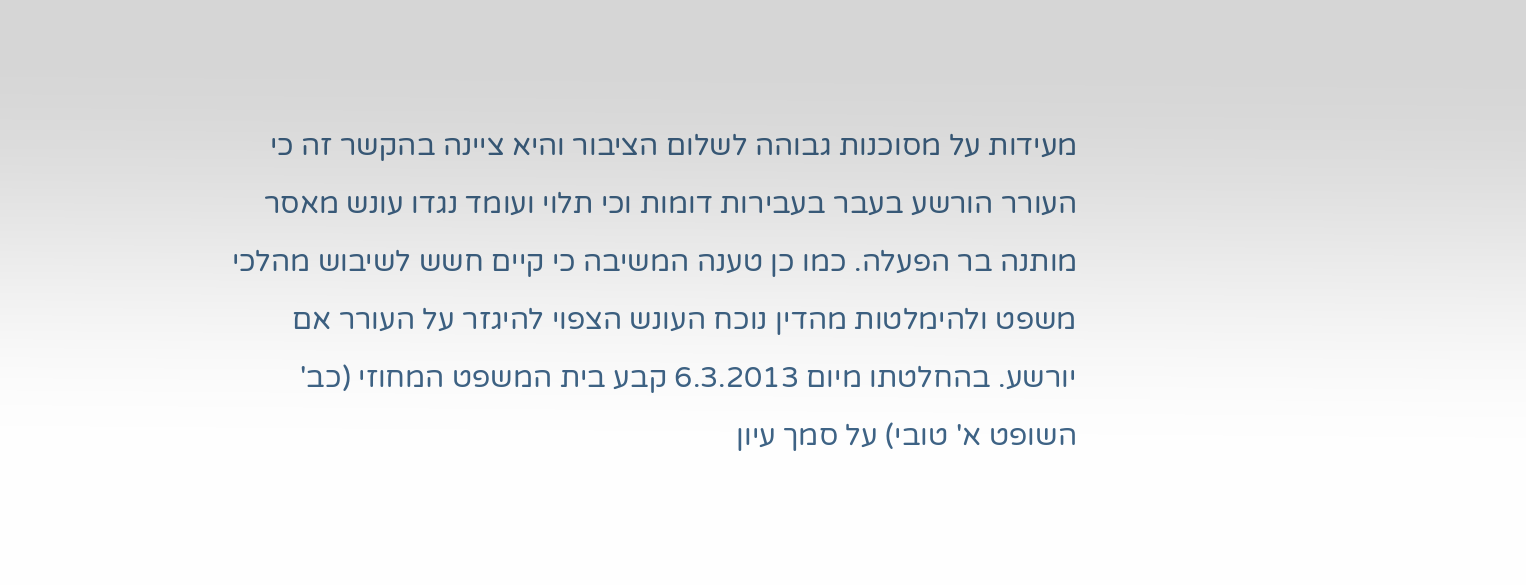מעידות על מסוכנות גבוהה לשלום הציבור והיא ציינה בהקשר זה כי העורר הורשע בעבר בעבירות דומות וכי תלוי ועומד נגדו עונש מאסר מותנה בר הפעלה. כמו כן טענה המשיבה כי קיים חשש לשיבוש מהלכי משפט ולהימלטות מהדין נוכח העונש הצפוי להיגזר על העורר אם יורשע. בהחלטתו מיום 6.3.2013 קבע בית המשפט המחוזי (כב' השופט א' טובי) על סמך עיון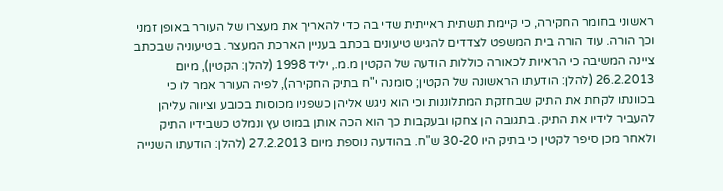ראשוני בחומר החקירה, כי קיימת תשתית ראייתית שדי בה כדי להאריך את מעצרו של העורר באופן זמני וכך הורה. עוד הורה בית המשפט לצדדים להגיש טיעונים בכתב בעניין הארכת המעצר. בטיעוניה שבכתב ציינה המשיבה כי הראיות לכאורה כוללות הודעה של הקטין מ.מ., יליד 1998 (להלן: הקטין), מיום 26.2.2013 (להלן: הודעתו הראשונה של הקטין; סומנה י"ח בתיק החקירה), לפיה העורר אמר לו כי בכוונתו לקחת את התיק שבחזקת המתלוננות וכי הוא ניגש אליהן כשפניו מכוסות בכובע וציווה עליהן להעביר לידיו את התיק. בתגובה הן צחקו ובעקבות כך הוא הכה אותן במוט עץ ונמלט כשבידיו התיק ולאחר מכן סיפר לקטין כי בתיק היו 30-20 ש"ח. בהודעה נוספת מיום 27.2.2013 (להלן: הודעתו השנייה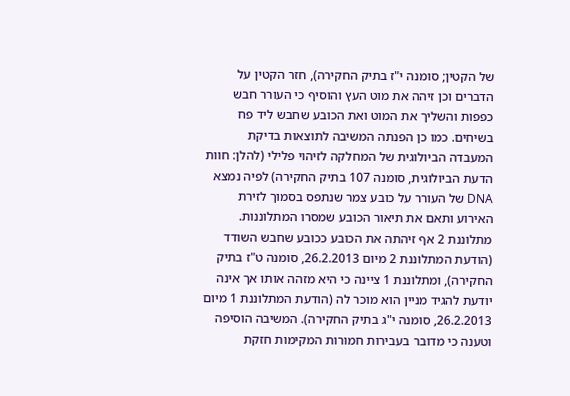של הקטין; סומנה י"ז בתיק החקירה), חזר הקטין על הדברים וכן זיהה את מוט העץ והוסיף כי העורר חבש כפפות והשליך את המוט ואת הכובע שחבש ליד פח בשיחים. כמו כן הפנתה המשיבה לתוצאות בדיקת המעבדה הביולוגית של המחלקה לזיהוי פלילי (להלן: חוות הדעת הביולוגית, סומנה 107 בתיק החקירה) לפיה נמצא DNA של העורר על כובע צמר שנתפס בסמוך לזירת האירוע ותאם את תיאור הכובע שמסרו המתלוננות. מתלוננת 2 אף זיהתה את הכובע ככובע שחבש השודד (הודעת המתלוננת 2 מיום 26.2.2013, סומנה ט"ז בתיק החקירה), ומתלוננת 1 ציינה כי היא מזהה אותו אך אינה יודעת להגיד מניין הוא מוכר לה (הודעת המתלוננת 1 מיום 26.2.2013, סומנה י"ג בתיק החקירה). המשיבה הוסיפה וטענה כי מדובר בעבירות חמורות המקימות חזקת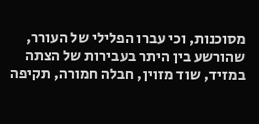מסוכנות, וכי עברו הפלילי של העורר, שהורשע בין היתר בעבירות של הצתה במזיד, שוד מזוין, חבלה חמורה, תקיפה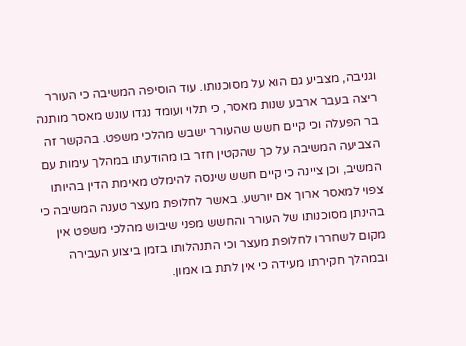וגניבה, מצביע גם הוא על מסוכנותו. עוד הוסיפה המשיבה כי העורר ריצה בעבר ארבע שנות מאסר, כי תלוי ועומד נגדו עונש מאסר מותנה בר הפעלה וכי קיים חשש שהעורר ישבש מהלכי משפט. בהקשר זה הצביעה המשיבה על כך שהקטין חזר בו מהודעתו במהלך עימות עם המשיב, וכן ציינה כי קיים חשש שינסה להימלט מאימת הדין בהיותו צפוי למאסר ארוך אם יורשע. באשר לחלופת מעצר טענה המשיבה כי בהינתן מסוכנותו של העורר והחשש מפני שיבוש מהלכי משפט אין מקום לשחררו לחלופת מעצר וכי התנהלותו בזמן ביצוע העבירה ובמהלך חקירתו מעידה כי אין לתת בו אמון.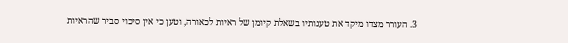3. העורר מצדו מיקד את טענותיו בשאלת קיומן של ראיות לכאורה, וטען כי אין סיכוי סביר שהראיות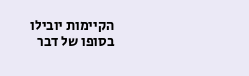הקיימות יובילו בסופו של דבר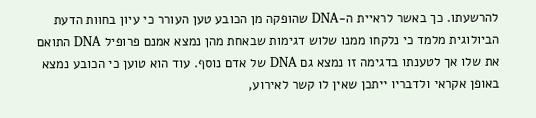להרשעתו. כך באשר לראיית ה-DNA שהופקה מן הכובע טען העורר כי עיון בחוות הדעת הביולוגית מלמד כי נלקחו ממנו שלוש דגימות שבאחת מהן נמצא אמנם פרופיל DNA התואם את שלו אך לטענתו בדגימה זו נמצא גם DNA של אדם נוסף. עוד הוא טוען כי הכובע נמצא באופן אקראי ולדבריו ייתכן שאין לו קשר לאירוע,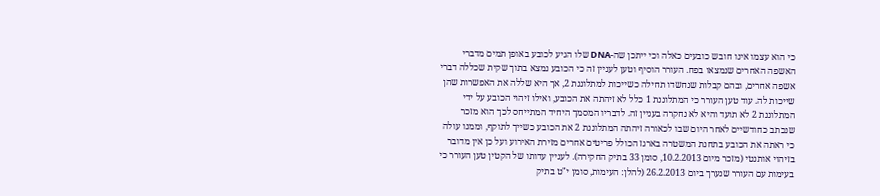כי הוא עצמו אינו חובש כובעים כאלה וכי ייתכן שה-DNA שלו הגיע לכובע באופן תמים מדברי האשפה האחרים שנמצאו בפח. העורר הוסיף וטען לעניין זה כי הכובע נמצא בתוך שקית שכללה דברי אשפה אחרים, ובהם קבלות שנחשדו תחילה כשייכות למתלוננת 2, אך היא שללה את האפשרות שהן שייכות לה. עוד טען העורר כי המתלוננת 1 כלל לא זיהתה את הכובע, ואילו זיהוי הכובע על ידי המתלוננת 2 לא תועד והיא לא נחקרה בעניין זה. לדבריו המסמך היחיד המתייחס לכך הוא מזכר שנכתב כחודשיים לאחר היום שבו לכאורה זיהתה המתלוננת 2 את הכובע כשייך לתוקף, וממנו עולה כי ראתה את הכובע בתחנת המשטרה בארגז הכולל פריטים אחרים מזירת האירוע ועל כן אין מדובר בזיהוי אותנטי (מזכר מיום 10.2.2013, סומן 33 בתיק החקירה). לעניין עדותו של הקטין טען העורר כי בעימות עם העורר שנערך ביום 26.2.2013 (להלן: העימות, סומן י"ט בתיק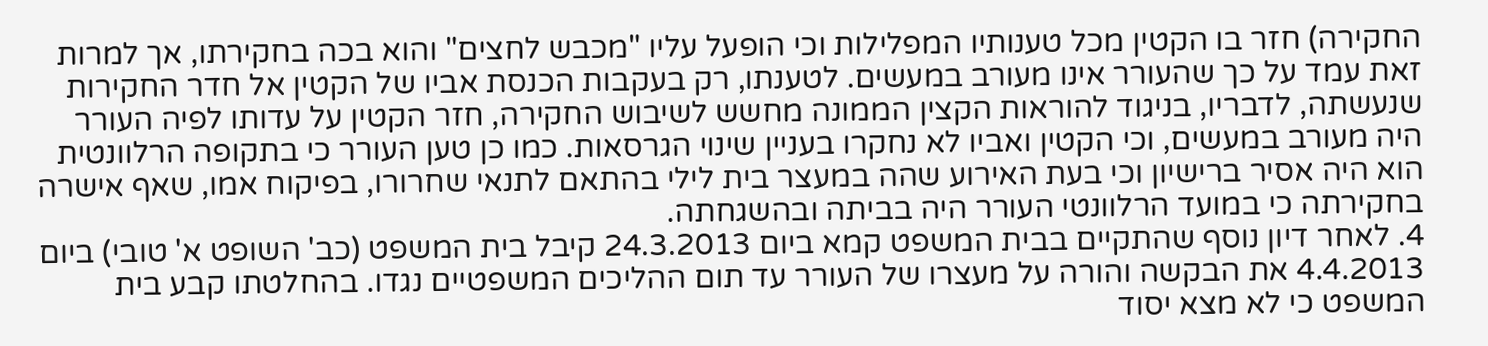החקירה) חזר בו הקטין מכל טענותיו המפלילות וכי הופעל עליו "מכבש לחצים" והוא בכה בחקירתו, אך למרות זאת עמד על כך שהעורר אינו מעורב במעשים. לטענתו, רק בעקבות הכנסת אביו של הקטין אל חדר החקירות שנעשתה, לדבריו, בניגוד להוראות הקצין הממונה מחשש לשיבוש החקירה, חזר הקטין על עדותו לפיה העורר היה מעורב במעשים, וכי הקטין ואביו לא נחקרו בעניין שינוי הגרסאות. כמו כן טען העורר כי בתקופה הרלוונטית הוא היה אסיר ברישיון וכי בעת האירוע שהה במעצר בית לילי בהתאם לתנאי שחרורו, בפיקוח אמו, שאף אישרה בחקירתה כי במועד הרלוונטי העורר היה בביתה ובהשגחתה.
4. לאחר דיון נוסף שהתקיים בבית המשפט קמא ביום 24.3.2013 קיבל בית המשפט (כב' השופט א' טובי) ביום 4.4.2013 את הבקשה והורה על מעצרו של העורר עד תום ההליכים המשפטיים נגדו. בהחלטתו קבע בית המשפט כי לא מצא יסוד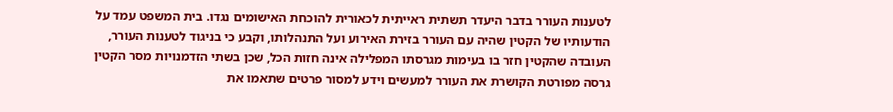לטענות העורר בדבר היעדר תשתית ראייתית לכאורית להוכחת האישומים נגדו. בית המשפט עמד על הודעותיו של הקטין שהיה עם העורר בזירת האירוע ועל התנהלותו, וקבע כי בניגוד לטענות העורר, העובדה שהקטין חזר בו בעימות מגרסתו המפלילה אינה חזות הכל, שכן בשתי הזדמנויות מסר הקטין גרסה מפורטת הקושרת את העורר למעשים וידע למסור פרטים שתאמו את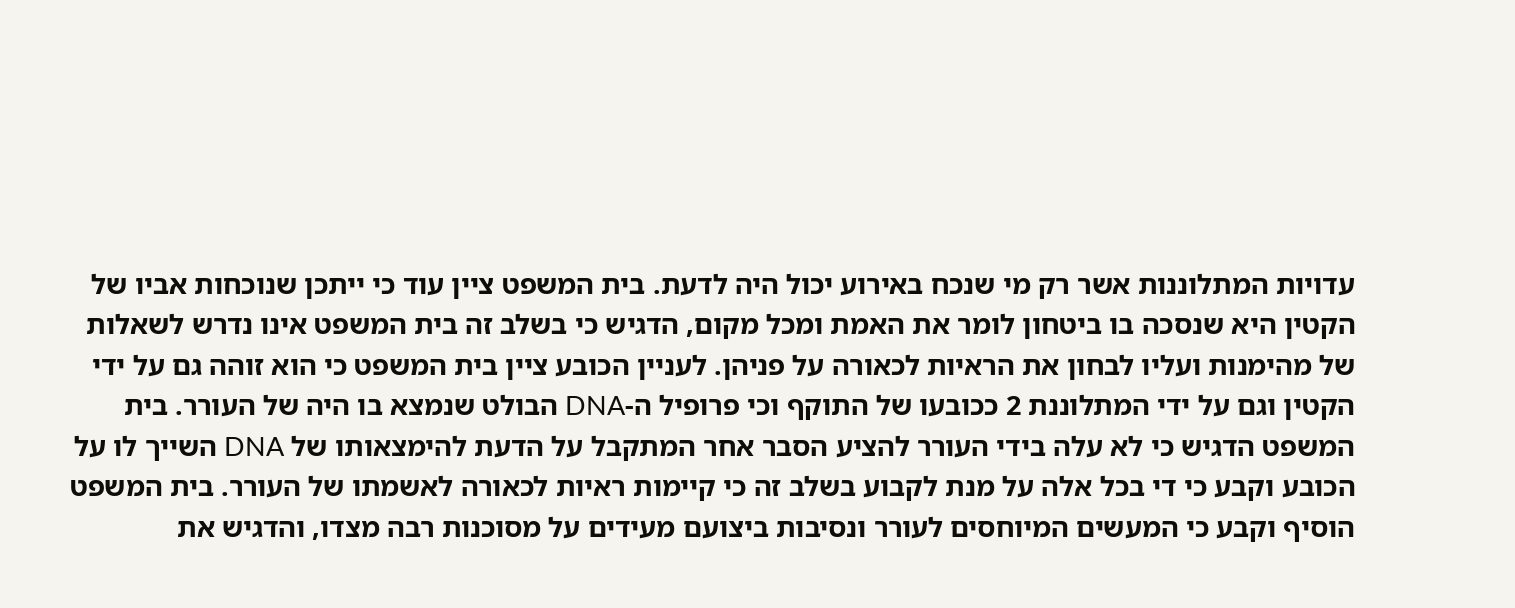עדויות המתלוננות אשר רק מי שנכח באירוע יכול היה לדעת. בית המשפט ציין עוד כי ייתכן שנוכחות אביו של הקטין היא שנסכה בו ביטחון לומר את האמת ומכל מקום, הדגיש כי בשלב זה בית המשפט אינו נדרש לשאלות של מהימנות ועליו לבחון את הראיות לכאורה על פניהן. לעניין הכובע ציין בית המשפט כי הוא זוהה גם על ידי הקטין וגם על ידי המתלוננת 2 ככובעו של התוקף וכי פרופיל ה-DNA הבולט שנמצא בו היה של העורר. בית המשפט הדגיש כי לא עלה בידי העורר להציע הסבר אחר המתקבל על הדעת להימצאותו של DNA השייך לו על הכובע וקבע כי די בכל אלה על מנת לקבוע בשלב זה כי קיימות ראיות לכאורה לאשמתו של העורר. בית המשפט הוסיף וקבע כי המעשים המיוחסים לעורר ונסיבות ביצועם מעידים על מסוכנות רבה מצדו, והדגיש את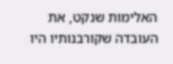האלימות שנקט, את העובדה שקורבנותיו היו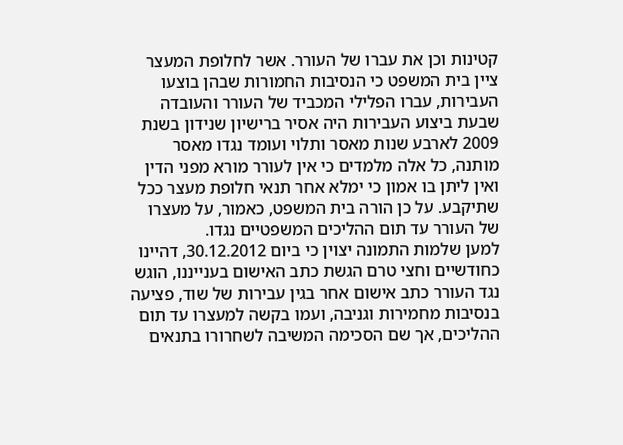קטינות וכן את עברו של העורר. אשר לחלופת המעצר ציין בית המשפט כי הנסיבות החמורות שבהן בוצעו העבירות, עברו הפלילי המכביד של העורר והעובדה שבעת ביצוע העבירות היה אסיר ברישיון שנידון בשנת 2009 לארבע שנות מאסר ותלוי ועומד נגדו מאסר מותנה, כל אלה מלמדים כי אין לעורר מורא מפני הדין ואין ליתן בו אמון כי ימלא אחר תנאי חלופת מעצר ככל שתיקבע. על כן הורה בית המשפט, כאמור, על מעצרו של העורר עד תום ההליכים המשפטיים נגדו.
למען שלמות התמונה יצוין כי ביום 30.12.2012, דהיינו כחודשיים וחצי טרם הגשת כתב האישום בענייננו, הוגש נגד העורר כתב אישום אחר בגין עבירות של שוד, פציעה בנסיבות מחמירות וגניבה, ועמו בקשה למעצרו עד תום ההליכים, אך שם הסכימה המשיבה לשחרורו בתנאים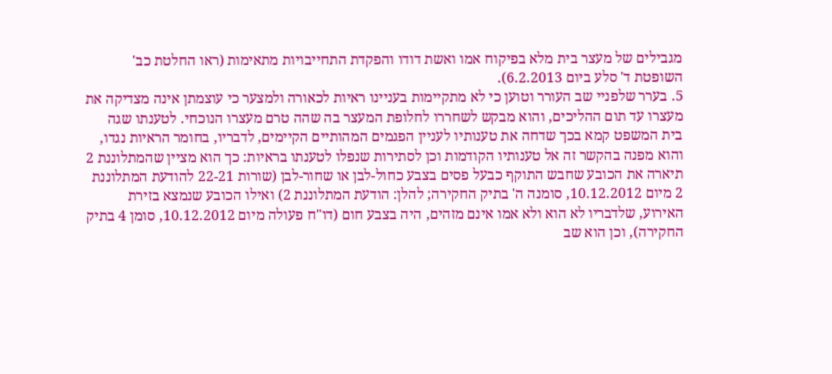מגבילים של מעצר בית מלא בפיקוח אמו ואשת דודו והפקדת התחייבויות מתאימות (ראו החלטת כב' השופטת ד' סלע ביום 6.2.2013).
5. בערר שלפניי שב העורר וטוען כי לא מתקיימות בעניינו ראיות לכאורה ולמצער כי עוצמתן אינה מצדיקה את מעצרו עד תום ההליכים, והוא מבקש לשחררו לחלופת המעצר בה שהה טרם מעצרו הנוכחי. לטענתו שגה בית המשפט קמא בכך שדחה את טענותיו לעניין הפגמים המהותיים הקיימים, לדבריו, בחומר הראיות נגדו, והוא מפנה בהקשר זה אל טענותיו הקודמות וכן לסתירות שנפלו לטענתו בראיות: כך הוא מציין שהמתלוננת 2 תיארה את הכובע שחבש התוקף כבעל פסים בצבע כחול-לבן או שחור-לבן (שורות 22-21 להודעת המתלוננת 2 מיום 10.12.2012, סומנה ה' בתיק החקירה; להלן: הודעת המתלוננת 2) ואילו הכובע שנמצא בזירת האירוע, שלדבריו לא הוא ולא אמו אינם מזהים, היה בצבע חום (דו"ח פעולה מיום 10.12.2012, סומן 4 בתיק החקירה), וכן הוא שב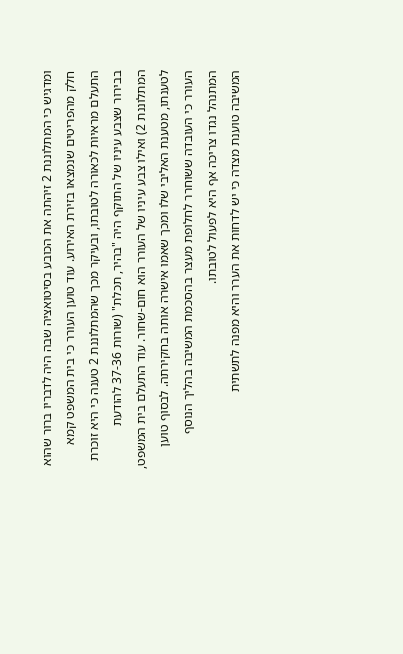ומדגיש כי המתלוננת 2 זיהתה את הכובע בסיטואציה שבה היה לדבריו ברור שהוא חלק מהפריטים שנמצאו בזירת האירוע. עוד טוען העורר כי בית המשפט קמא התעלם מראיות לכאורה לטובתו, ובעיקר מכך שהמתלוננת 2 טענה כי היא זוכרת בבירור שצבע עיניו של התוקף היה "בהיר, תכלת" (שורות 37-36 להודעת המתלוננת 2) ואילו צבע עיניו של העורר הוא חום-שחור. עוד התעלם בית המשפט, לטענתו, מטענת האליבי שלו ומכך שאמו אישרה אותה בחקירתה. לבסוף טוען העורר כי העובדה ששוחרר לחלופת מעצר בהסכמת המשיבה בהליך הנוסף המתנהל נגדו צריכה אף היא לפעול לטובתו.
המשיבה טוענת מצדה כי יש לדחות את הערר והיא מפנה לתשתית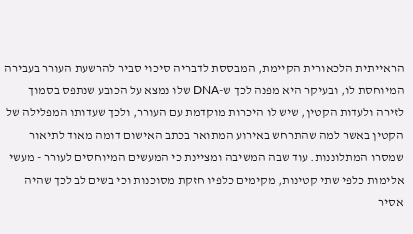הראייתית הלכאורית הקיימת, המבססת לדבריה סיכוי סביר להרשעת העורר בעבירה המיוחסת לו, ובעיקר היא מפנה לכך ש-DNA שלו נמצא על הכובע שנתפס בסמוך לזירה ולעדות הקטין, שיש לו היכרות מוקדמת עם העורר, ולכך שעדותו המפלילה של הקטין באשר למה שהתרחש באירוע המתואר בכתב האישום דומה מאוד לתיאור שמסרו המתלוננות. עוד שבה המשיבה ומציינת כי המעשים המיוחסים לעורר - מעשי אלימות כלפי שתי קטינות, מקימים כלפיו חזקת מסוכנות וכי בשים לב לכך שהיה אסיר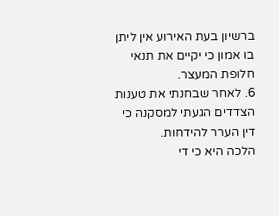ברשיון בעת האירוע אין ליתן בו אמון כי יקיים את תנאי חלופת המעצר.
6. לאחר שבחנתי את טענות הצדדים הגעתי למסקנה כי דין הערר להידחות.
הלכה היא כי די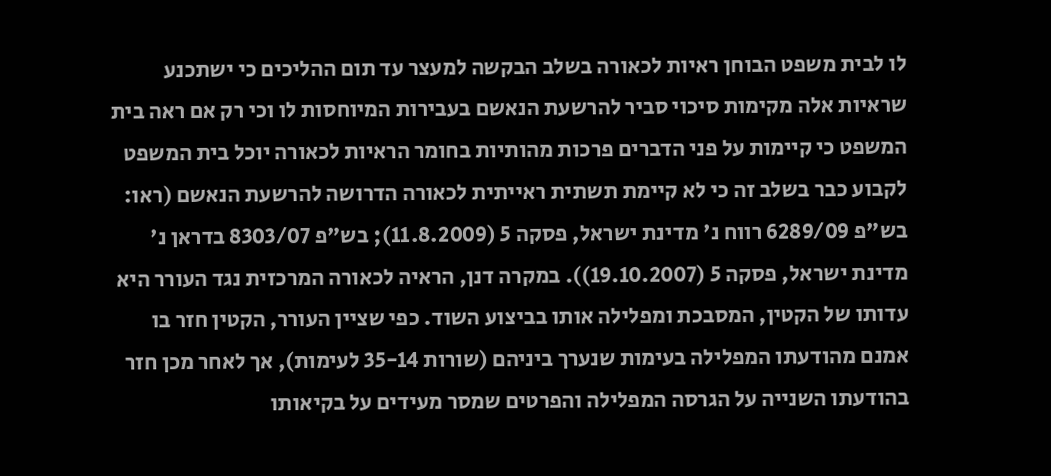לו לבית משפט הבוחן ראיות לכאורה בשלב הבקשה למעצר עד תום ההליכים כי ישתכנע שראיות אלה מקימות סיכוי סביר להרשעת הנאשם בעבירות המיוחסות לו וכי רק אם ראה בית המשפט כי קיימות על פני הדברים פרכות מהותיות בחומר הראיות לכאורה יוכל בית המשפט לקבוע כבר בשלב זה כי לא קיימת תשתית ראייתית לכאורה הדרושה להרשעת הנאשם (ראו: בש"פ 6289/09 רווח נ' מדינת ישראל, פסקה 5 (11.8.2009); בש"פ 8303/07 בדראן נ' מדינת ישראל, פסקה 5 (19.10.2007)). במקרה דנן, הראיה לכאורה המרכזית נגד העורר היא עדותו של הקטין, המסבכת ומפלילה אותו בביצוע השוד. כפי שציין העורר, הקטין חזר בו אמנם מהודעתו המפלילה בעימות שנערך ביניהם (שורות 35-14 לעימות), אך לאחר מכן חזר בהודעתו השנייה על הגרסה המפלילה והפרטים שמסר מעידים על בקיאותו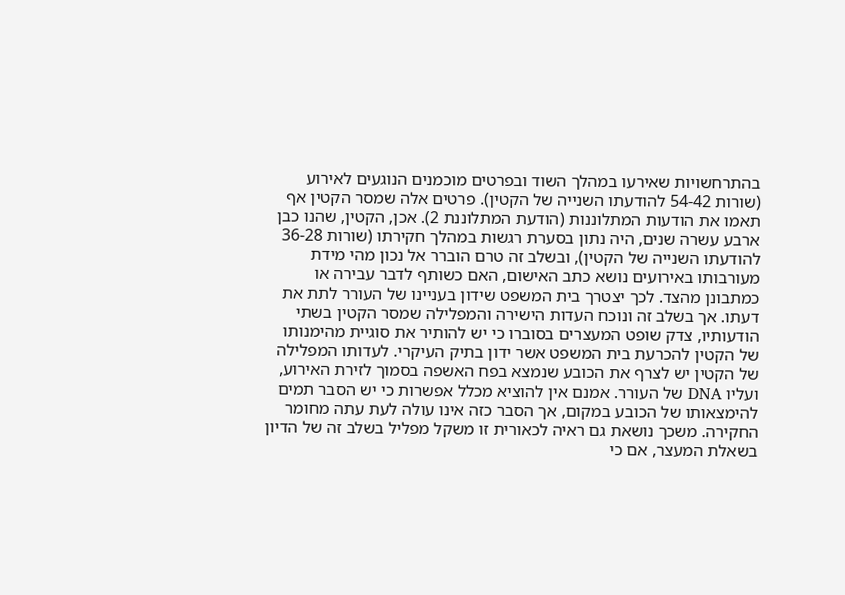בהתרחשויות שאירעו במהלך השוד ובפרטים מוכמנים הנוגעים לאירוע (שורות 54-42 להודעתו השנייה של הקטין). פרטים אלה שמסר הקטין אף תאמו את הודעות המתלוננות (הודעת המתלוננת 2). אכן, הקטין, שהנו כבן ארבע עשרה שנים, היה נתון בסערת רגשות במהלך חקירתו (שורות 36-28 להודעתו השנייה של הקטין), ובשלב זה טרם הוברר אל נכון מהי מידת מעורבותו באירועים נושא כתב האישום, האם כשותף לדבר עבירה או כמתבונן מהצד. לכך יצטרך בית המשפט שידון בעניינו של העורר לתת את דעתו. אך בשלב זה ונוכח העדות הישירה והמפלילה שמסר הקטין בשתי הודעותיו, צדק שופט המעצרים בסוברו כי יש להותיר את סוגיית מהימנותו של הקטין להכרעת בית המשפט אשר ידון בתיק העיקרי. לעדותו המפלילה של הקטין יש לצרף את הכובע שנמצא בפח האשפה בסמוך לזירת האירוע, ועליו DNA של העורר. אמנם אין להוציא מכלל אפשרות כי יש הסבר תמים להימצאותו של הכובע במקום, אך הסבר כזה אינו עולה לעת עתה מחומר החקירה. משכך נושאת גם ראיה לכאורית זו משקל מפליל בשלב זה של הדיון בשאלת המעצר, אם כי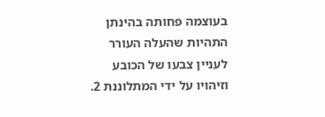בעוצמה פחותה בהינתן התהיות שהעלה העורר לעניין צבעו של הכובע וזיהויו על ידי המתלוננת 2.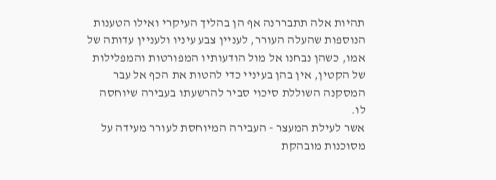תהיות אלה תתבררנה אף הן בהליך העיקרי ואילו הטענות הנוספות שהעלה העורר, לעניין צבע עיניו ולעניין עדותה של אמו, כשהן נבחנו אל מול הודעותיו המפורטות והמפלילות של הקטין, אין בהן בעיניי כדי להטות את הכף אל עבר המסקנה השוללת סיכוי סביר להרשעתו בעבירה שיוחסה לו.
אשר לעילת המעצר - העבירה המיוחסת לעורר מעידה על מסוכנות מובהקת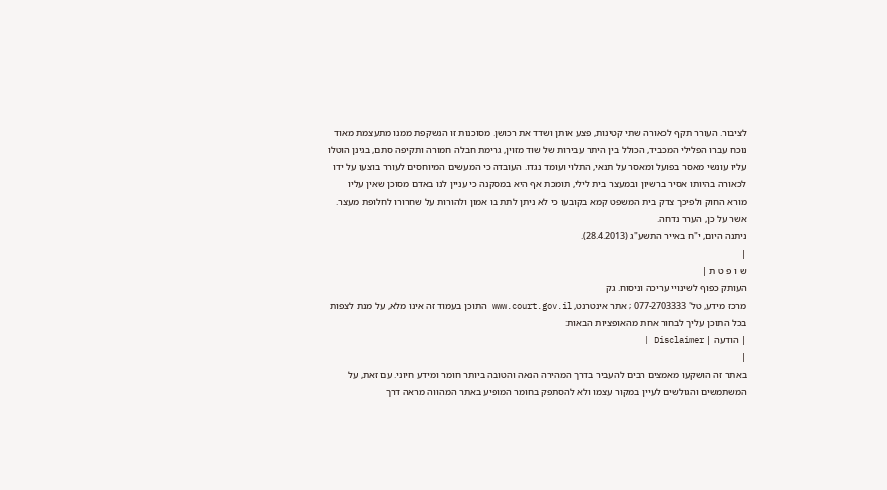לציבור. העורר תקף לכאורה שתי קטינות, פצע אותן ושדד את רכושן. מסוכנות זו הנשקפת ממנו מתעצמת מאוד נוכח עברו הפלילי המכביד, הכולל בין היתר עבירות של שוד מזוין, גרימת חבלה חמורה ותקיפה סתם, בגינן הוטלו עליו עונשי מאסר בפועל ומאסר על תנאי, התלוי ועומד נגדו. העובדה כי המעשים המיוחסים לעורר בוצעו על ידו לכאורה בהיותו אסיר ברשיון ובמעצר בית לילי, תומכת אף היא במסקנה כי עניין לנו באדם מסוכן שאין עליו מורא החוק ולפיכך צדק בית המשפט קמא בקובעו כי לא ניתן לתת בו אמון ולהורות על שחרורו לחלופת מעצר.
אשר על כן, הערר נדחה.
ניתנה היום, י"ח באייר התשע"ג (28.4.2013).
|
ש ו פ ט ת |
העותק כפוף לשינויי עריכה וניסוח. גק
מרכז מידע, טל' 077-2703333 ; אתר אינטרנט, www.court.gov.il התוכן בעמוד זה אינו מלא, על מנת לצפות בכל התוכן עליך לבחור אחת מהאופציות הבאות:
| הודעה | Disclaimer |
|
באתר זה הושקעו מאמצים רבים להעביר בדרך המהירה הנאה והטובה ביותר חומר ומידע חיוני. עם זאת, על המשתמשים והגולשים לעיין במקור עצמו ולא להסתפק בחומר המופיע באתר המהווה מראה דרך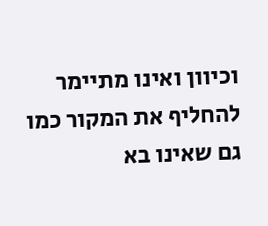וכיוון ואינו מתיימר להחליף את המקור כמו גם שאינו בא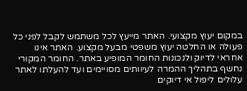במקום יעוץ מקצועי. האתר מייעץ לכל משתמש לקבל לפני כל פעולה או החלטה יעוץ משפטי מבעל מקצוע. האתר אינו אחראי לדיוק ולנכונות החומר המופיע באתר. החומר המקורי נחשף בתהליך ההמרה לעיוותים מסויימים ועד להעלתו לאתר עלולים ליפול אי דיוקים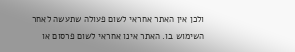ולכן אין האתר אחראי לשום פעולה שתעשה לאחר השימוש בו. האתר אינו אחראי לשום פרסום או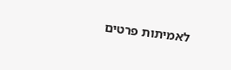לאמיתות פרטים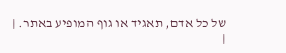של כל אדם, תאגיד או גוף המופיע באתר. |
|